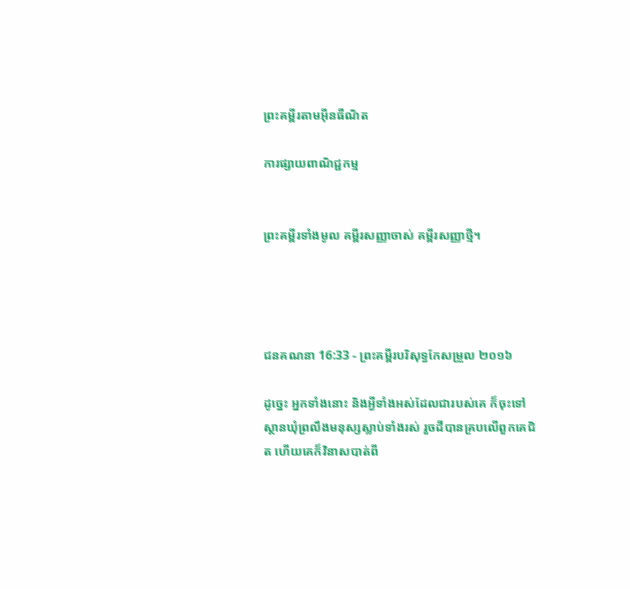ព្រះគម្ពីរតាមអ៊ីនធឺណិត

ការផ្សាយពាណិជ្ជកម្ម


ព្រះគម្ពីរទាំងមូល គម្ពីរសញ្ញាចាស់ គម្ពីរសញ្ញាថ្មី។




ជន‌គណនា 16:33 - ព្រះគម្ពីរបរិសុទ្ធកែសម្រួល ២០១៦

ដូច្នេះ អ្នកទាំងនោះ និងអ្វីទាំងអស់ដែលជារបស់គេ ក៏ចុះទៅស្ថានឃុំព្រលឹងមនុស្សស្លាប់ទាំងរស់ រួចដីបានគ្របលើពួកគេជិត ហើយគេក៏វិនាសបាត់ពី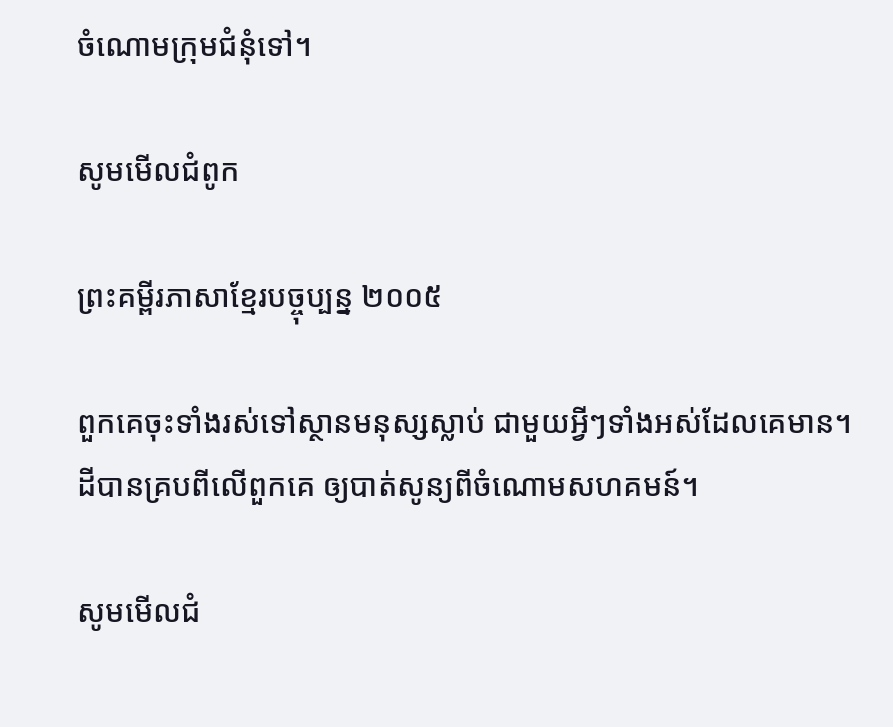ចំណោមក្រុមជំនុំទៅ។

សូមមើលជំពូក

ព្រះគម្ពីរភាសាខ្មែរបច្ចុប្បន្ន ២០០៥

ពួកគេចុះទាំងរស់ទៅស្ថានមនុស្សស្លាប់ ជាមួយអ្វីៗទាំងអស់ដែលគេមាន។ ដីបានគ្របពីលើពួកគេ ឲ្យបាត់សូន្យពីចំណោមសហគមន៍។

សូមមើលជំ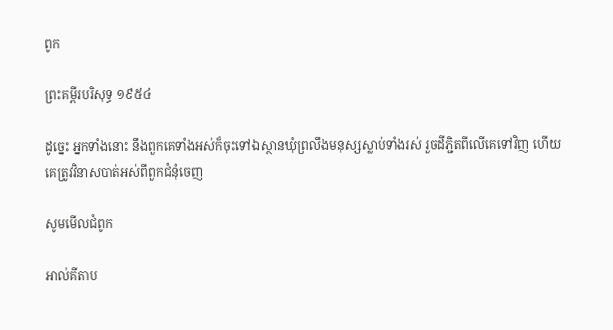ពូក

ព្រះគម្ពីរបរិសុទ្ធ ១៩៥៤

ដូច្នេះ អ្នកទាំងនោះ នឹងពួកគេទាំងអស់ក៏ចុះទៅឯស្ថានឃុំព្រលឹងមនុស្សស្លាប់ទាំងរស់ រួចដីភ្ជិតពីលើគេទៅវិញ ហើយគេត្រូវវិនាសបាត់អស់ពីពួកជំនុំចេញ

សូមមើលជំពូក

អាល់គីតាប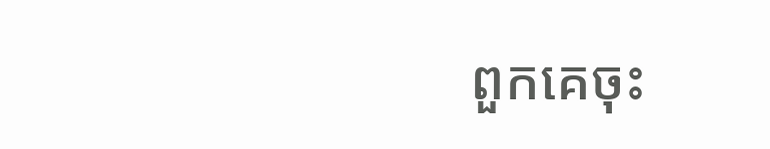ពួកគេចុះ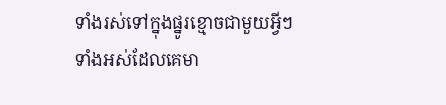ទាំងរស់ទៅក្នុងផ្នូរខ្មោចជាមួយអ្វីៗទាំងអស់ដែលគេមា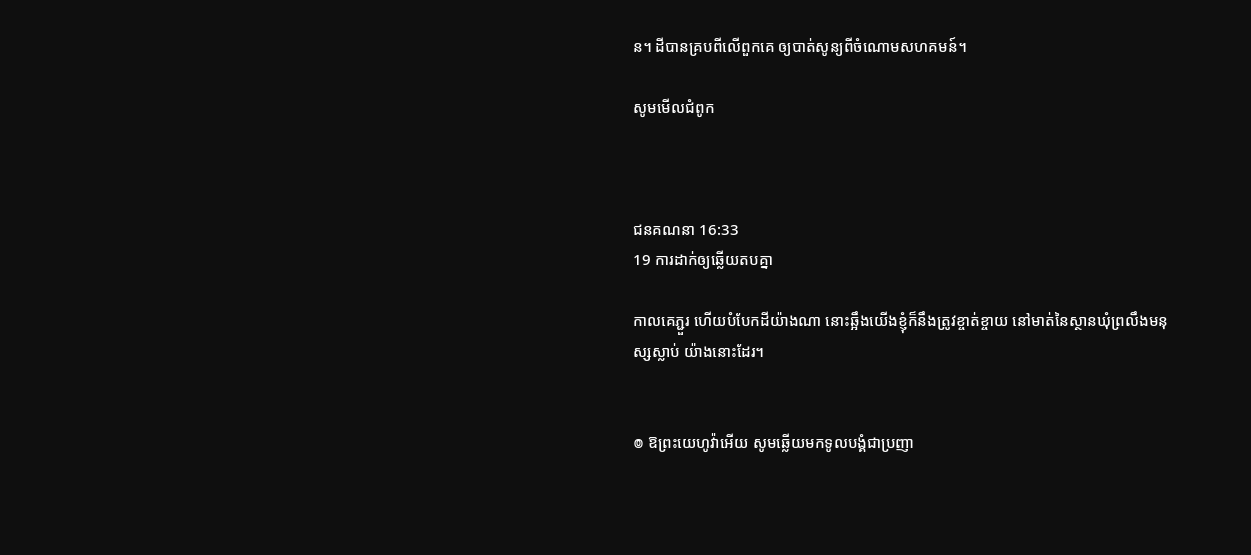ន។ ដីបានគ្របពីលើពួកគេ ឲ្យបាត់សូន្យពីចំណោមសហគមន៍។

សូមមើលជំពូក



ជន‌គណនា 16:33
19 ការដាក់ឲ្យឆ្លើយតបគ្នា

កាលគេភ្ជួរ ហើយបំបែកដីយ៉ាងណា នោះឆ្អឹងយើងខ្ញុំក៏នឹងត្រូវខ្ចាត់‌ខ្ចាយ នៅមាត់នៃស្ថានឃុំព្រលឹងមនុស្សស្លាប់ យ៉ាងនោះដែរ។


៙ ឱព្រះ‌យេហូវ៉ាអើយ សូមឆ្លើយមកទូល‌បង្គំជាប្រញា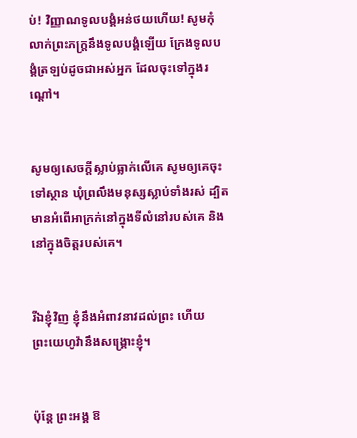ប់! វិញ្ញាណទូល‌បង្គំអន់‌ថយហើយ! សូមកុំលាក់ព្រះ‌ភក្ត្រនឹងទូល‌បង្គំឡើយ ក្រែងទូល‌បង្គំត្រឡប់ដូចជាអស់អ្នក ដែលចុះទៅក្នុងរណ្តៅ។


សូមឲ្យសេចក្ដីស្លាប់ធ្លាក់លើគេ សូមឲ្យគេចុះទៅស្ថាន ឃុំព្រលឹងមនុស្សស្លាប់ទាំងរស់ ដ្បិតមានអំពើអាក្រក់នៅក្នុងទីលំនៅរបស់គេ និងនៅក្នុងចិត្តរបស់គេ។


រីឯខ្ញុំវិញ ខ្ញុំនឹងអំពាវ‌នាវដល់ព្រះ ហើយព្រះ‌យេហូវ៉ានឹងសង្គ្រោះខ្ញុំ។


ប៉ុន្តែ ព្រះ‌អង្គ ឱ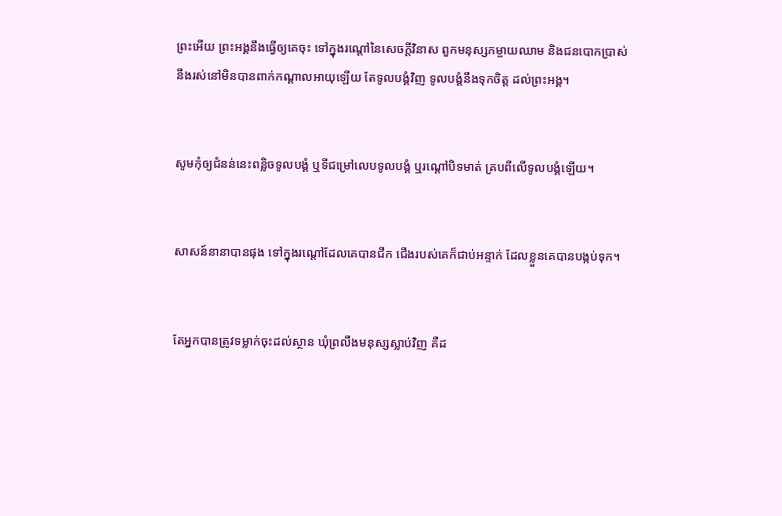ព្រះអើយ ព្រះ‌អង្គនឹងធ្វើឲ្យគេចុះ ទៅក្នុងរណ្តៅនៃសេចក្ដីវិនាស ពួកមនុស្សកម្ចាយឈាម និងជនបោកប្រាស់ នឹងរស់នៅមិនបានពាក់កណ្ដាលអាយុឡើយ តែទូល‌បង្គំវិញ ទូល‌បង្គំនឹងទុកចិត្ត ដល់ព្រះ‌អង្គ។


សូមកុំឲ្យជំនន់នេះពន្លិចទូល‌បង្គំ ឬទីជម្រៅលេបទូល‌បង្គំ ឬរណ្តៅបិទមាត់ គ្របពីលើទូល‌បង្គំឡើយ។


សាសន៍នានាបានផុង ទៅក្នុងរណ្តៅដែលគេបានជីក ជើងរបស់គេក៏ជាប់អន្ទាក់ ដែលខ្លួនគេបានបង្កប់ទុក។


តែអ្នកបានត្រូវទម្លាក់ចុះដល់ស្ថាន ឃុំព្រលឹងមនុស្សស្លាប់វិញ គឺដ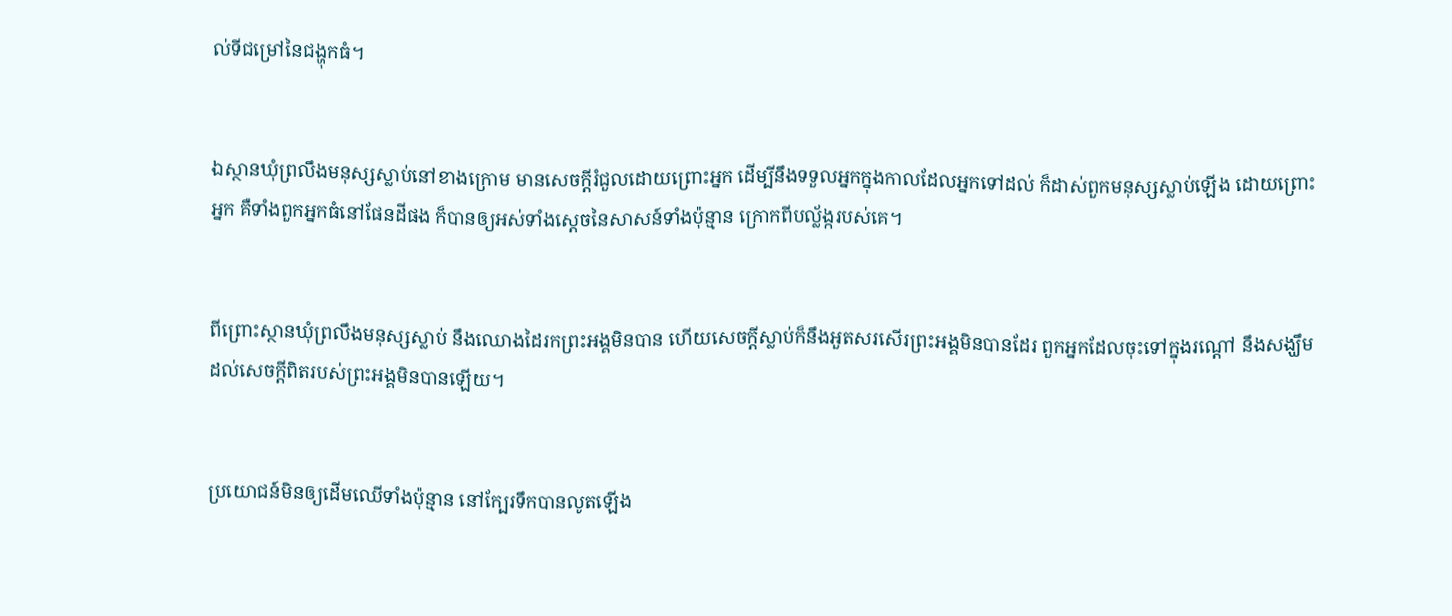ល់ទីជម្រៅនៃជង្ហុកធំ។


ឯស្ថានឃុំព្រលឹងមនុស្សស្លាប់នៅខាងក្រោម មានសេចក្ដីរំជួលដោយព្រោះអ្នក ដើម្បីនឹងទទួលអ្នកក្នុងកាលដែលអ្នកទៅដល់ ក៏ដាស់ពួកមនុស្សស្លាប់ឡើង ដោយព្រោះអ្នក គឺទាំងពួកអ្នកធំនៅផែនដីផង ក៏បានឲ្យអស់ទាំងស្តេចនៃសាសន៍ទាំងប៉ុន្មាន ក្រោកពីបល្ល័ង្ករបស់គេ។


ពីព្រោះស្ថានឃុំព្រលឹងមនុស្សស្លាប់ នឹងឈោងដៃរកព្រះ‌អង្គមិនបាន ហើយសេចក្ដីស្លាប់ក៏នឹងអួតសរសើរព្រះ‌អង្គមិនបានដែរ ពួកអ្នកដែលចុះទៅក្នុងរណ្តៅ នឹងសង្ឃឹមដល់សេចក្ដីពិតរបស់ព្រះ‌អង្គមិនបានឡើយ។


ប្រយោជន៍មិនឲ្យដើមឈើទាំងប៉ុន្មាន នៅក្បែរទឹកបានលូតឡើង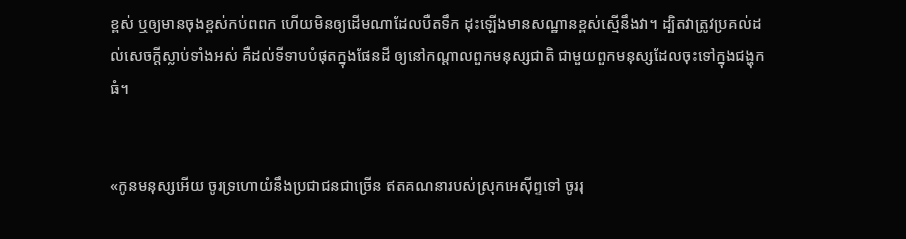ខ្ពស់ ឬឲ្យមានចុងខ្ពស់កប់ពពក ហើយមិនឲ្យដើមណាដែលបឺតទឹក ដុះឡើងមានសណ្ឋានខ្ពស់ស្មើនឹងវា។ ដ្បិតវាត្រូវប្រគល់ដល់សេចក្ដីស្លាប់ទាំងអស់ គឺដល់ទីទាបបំផុតក្នុងផែន‌ដី ឲ្យនៅកណ្ដាលពួកមនុស្សជាតិ ជា‌មួយពួកមនុស្សដែលចុះទៅក្នុងជង្ហុកធំ។


«កូនមនុស្សអើយ ចូរទ្រហោ‌យំនឹងប្រជាជនជាច្រើន ឥតគណនារបស់ស្រុកអេស៊ីព្ទទៅ ចូររុ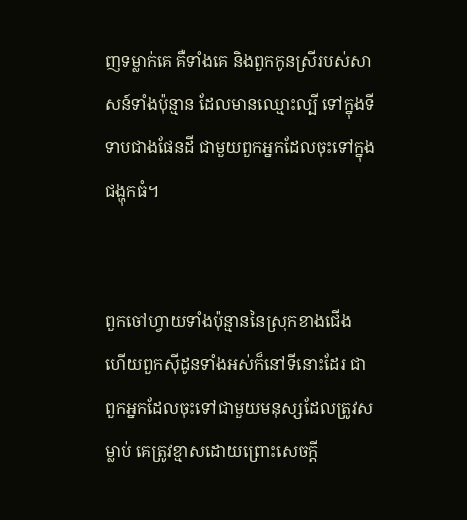ញទម្លាក់គេ គឺទាំងគេ និងពួកកូនស្រីរបស់សាសន៍ទាំងប៉ុន្មាន ដែលមានឈ្មោះល្បី ទៅក្នុងទីទាបជាងផែន‌ដី ជា‌មួយពួកអ្នកដែលចុះទៅក្នុងជង្ហុកធំ។


ពួកចៅ‌ហ្វាយទាំងប៉ុន្មាននៃស្រុកខាងជើង ហើយពួកស៊ីដូនទាំងអស់ក៏នៅទីនោះដែរ ជាពួកអ្នកដែលចុះទៅជា‌មួយមនុស្សដែលត្រូវសម្លាប់ គេត្រូវខ្មាសដោយព្រោះសេចក្ដី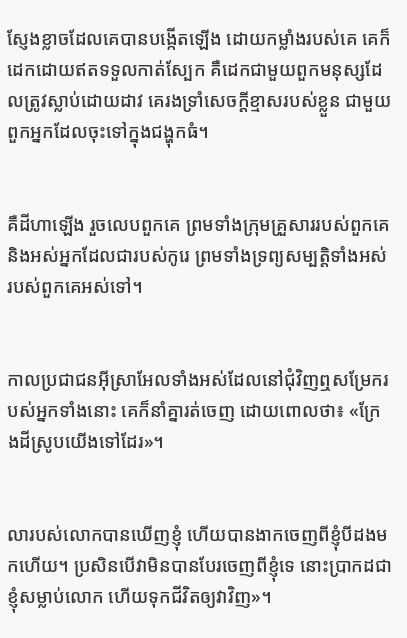ស្ញែង‌ខ្លាចដែលគេបានបង្កើតឡើង ដោយកម្លាំងរបស់គេ គេក៏ដេកដោយឥតទទួលកាត់ស្បែក គឺដេកជា‌មួយពួកមនុស្សដែលត្រូវស្លាប់ដោយដាវ គេរងទ្រាំសេចក្ដីខ្មាសរបស់ខ្លួន ជា‌មួយពួកអ្នកដែលចុះទៅក្នុងជង្ហុកធំ។


គឺដីហាឡើង រួចលេបពួកគេ ព្រមទាំងក្រុមគ្រួសាររបស់ពួក‌គេ និងអស់អ្នកដែលជារបស់កូរេ ព្រមទាំងទ្រព្យសម្បត្តិទាំងអស់របស់ពួកគេអស់ទៅ។


កាលប្រជាជនអ៊ីស្រា‌អែលទាំងអស់ដែលនៅជុំ‌វិញឮសម្រែករបស់អ្នកទាំងនោះ គេក៏នាំគ្នារត់ចេញ ដោយពោលថា៖ «ក្រែងដីស្រូបយើងទៅដែរ»។


លារបស់លោកបានឃើញខ្ញុំ ហើយបានងាកចេញពីខ្ញុំបីដងមកហើយ។ ប្រសិន‌បើវាមិនបានបែរចេញពីខ្ញុំទេ នោះប្រាកដជាខ្ញុំសម្លាប់លោក ហើយទុកជីវិតឲ្យវាវិញ»។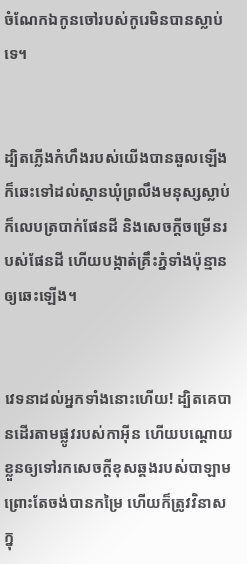ចំណែកឯកូនចៅរបស់កូរេមិនបានស្លាប់ទេ។


ដ្បិតភ្លើងកំហឹងរបស់យើងបានឆួលឡើង ក៏ឆេះទៅដល់ស្ថានឃុំព្រលឹងមនុស្សស្លាប់ ក៏លេបត្របាក់ផែន‌ដី និងសេចក្ដីចម្រើនរបស់ផែនដី ហើយបង្កាត់គ្រឹះភ្នំទាំងប៉ុន្មានឲ្យឆេះឡើង។


វេទនាដល់អ្នកទាំងនោះហើយ! ដ្បិតគេបានដើរតាមផ្លូវរបស់កាអ៊ីន ហើយបណ្ដោយខ្លួនឲ្យទៅរកសេចក្ដីខុសឆ្គងរបស់បាឡាម ព្រោះតែចង់បានកម្រៃ ហើយក៏ត្រូវវិនាសក្នុ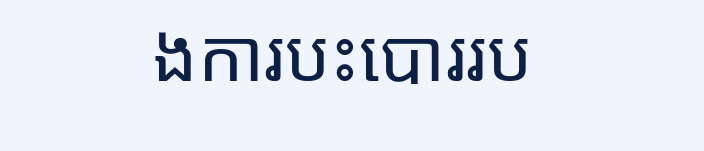ងការបះ‌បោររប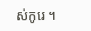ស់កូរេ ។